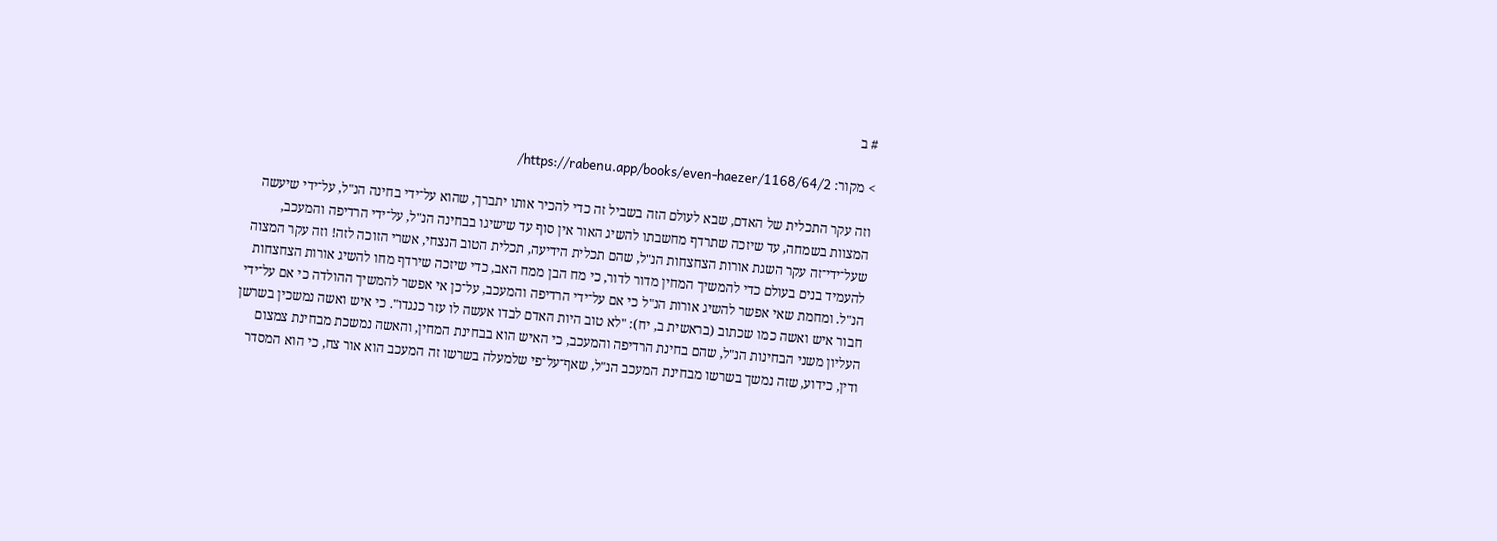# ב

> מקור: https://rabenu.app/books/even-haezer/1168/64/2/

וזה עקר התכלית של האדם, שבא לעולם הזה בשביל זה כדי להכיר אותו יתברך, שהוא על־ידי בחינה הנ"ל, על־ידי שיעשה המצוות בשמחה, עד שיזכה שתרדף מחשבתו להשיג האור אין סוף עד שישיגו בבחינה הנ"ל, על־ידי הרדיפה והמעכב, שעל־ידי־זה עקר השגת אורות הצחצחות הנ"ל, שהם תכלית הידיעה, תכלית הטוב הנצחי, אשרי הזוכה לזה! וזה עקר המצוה להעמיד בנים בעולם כדי להמשיך המחין מדור לדור, כי מח הבן ממח האב, כדי שיזכה שירדף מחו להשיג אורות הצחצחות הנ"ל. ומחמת שאי אפשר להשיג אורות הנ"ל כי אם על־ידי הרדיפה והמעכב, על־כן אי אפשר להמשיך ההולדה כי אם על־ידי חבור איש ואשה כמו שכתוב (בראשית ב, יח): "לא טוב היות האדם לבדו אעשה לו עזר כנגדו". כי איש ואשה נמשכין בשרשן העליון משני הבחינות הנ"ל, שהם בחינת הרדיפה והמעכב, כי האיש הוא בבחינת המחין, והאשה נמשכת מבחינת צמצום ודין, כידוע, שזה נמשך בשרשו מבחינת המעכב הנ"ל, שאף־על־פי שלמעלה בשרשו זה המעכב הוא אור צח, כי הוא המסדר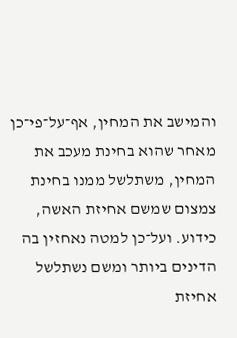והמישב את המחין, אף־על־פי־כן מאחר שהוא בחינת מעכב את המחין, משתלשל ממנו בחינת צמצום שמשם אחיזת האשה, כידוע. ועל־כן למטה נאחזין בה הדינים ביותר ומשם נשתלשל אחיזת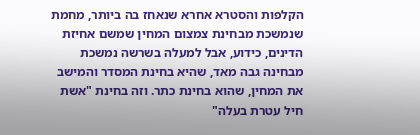הקלפות והסטרא אחרא שנאחז בה ביותר, מחמת שנמשכת מבחינת צמצום המחין שמשם אחיזת הדינים, כידוע, אבל למעלה בשרשה נמשכת מבחינה גבה מאד, שהיא בחינת המסדר והמישב את המחין, שהוא בחינת כתר. וזה בחינת "אשת חיל עטרת בעלה"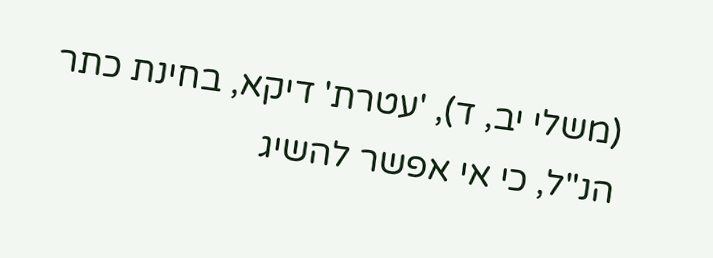(משלי יב, ד), 'עטרת' דיקא, בחינת כתר הנ"ל, כי אי אפשר להשיג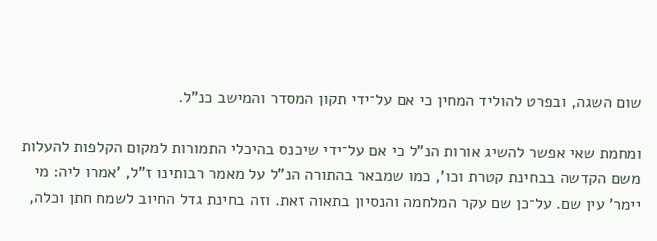שום השגה, ובפרט להוליד המחין כי אם על־ידי תקון המסדר והמישב כנ"ל.

ומחמת שאי אפשר להשיג אורות הנ"ל כי אם על־ידי שיכנס בהיכלי התמורות למקום הקלפות להעלות משם הקדשה בבחינת קטרת וכו', כמו שמבאר בהתורה הנ"ל על מאמר רבותינו ז"ל, 'אמרו ליה: מי יימר' עין שם. על־כן שם עקר המלחמה והנסיון בתאוה זאת. וזה בחינת גדל החיוב לשמח חתן וכלה,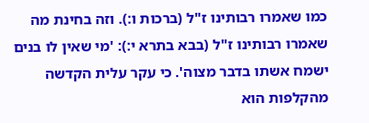כמו שאמרו רבותינו ז"ל (ברכות ו:). וזה בחינת מה שאמרו רבותינו ז"ל (בבא בתרא י:): 'מי שאין לו בנים ישמח אשתו בדבר מצוה'. כי עקר עלית הקדשה מהקלפות הוא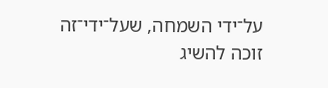על־ידי השמחה, שעל־ידי־זה זוכה להשיג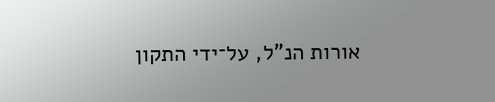אורות הנ"ל, על־ידי התקון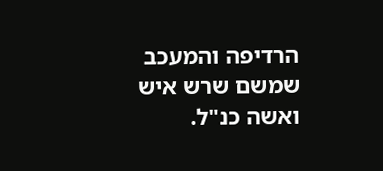הרדיפה והמעכב שמשם שרש איש ואשה כנ"ל.